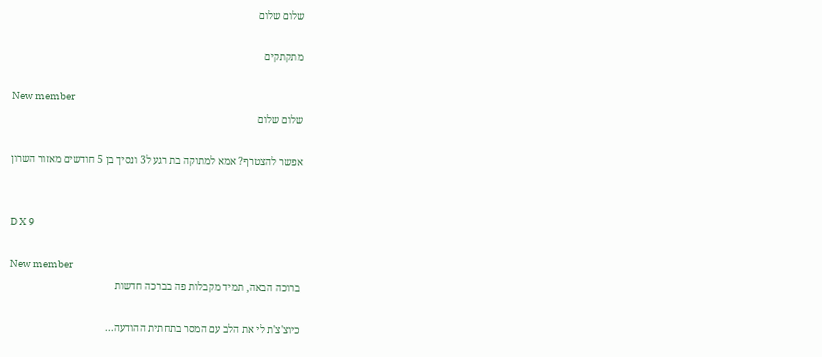שלום שלום

מתקתקים

New member
שלום שלום

אפשר להצטרף? אמא למתוקה בת רגע ל3 ונסיך בן 5 חודשים מאזור השרון


D X 9

New member
ברוכה הבאה, תמיד מקבלות פה בברכה חדשות

כיוצ'צ'ת לי את הלב עם המסר בתחתית ההודעה...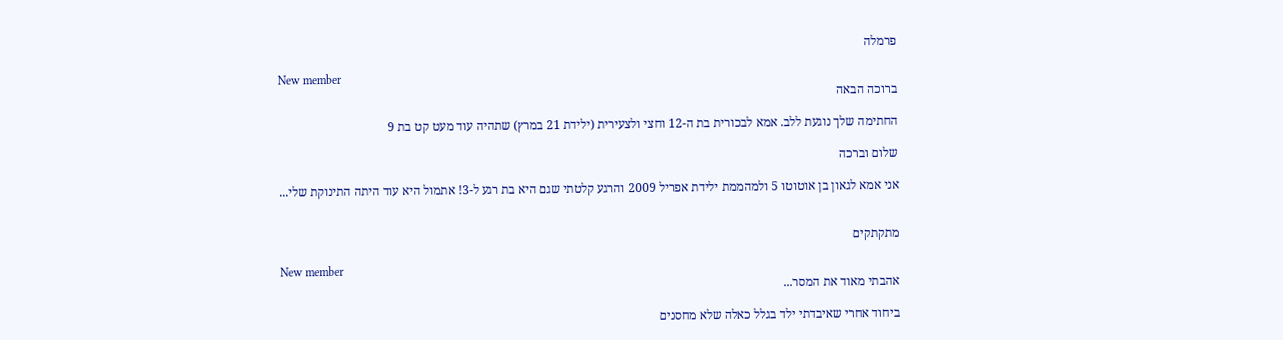פרמלה

New member
ברוכה הבאה

החתימה שלך נוגעת ללב. אמא לבכורית בת ה-12 וחצי ולצעירית (ילידת 21 במרץ) שתהיה עוד מעט קט בת 9

שלום וברכה

אני אמא לגאון בן אוטוטו 5 ולמהממת ילידת אפריל 2009 והרגע קלטתי שגם היא בת רגע ל-3! אתמול היא עוד היתה התינוקת שלי...


מתקתקים

New member
אהבתי מאוד את המסר...

ביחוד אחרי שאיבדתי ילד בגלל כאלה שלא מחסנים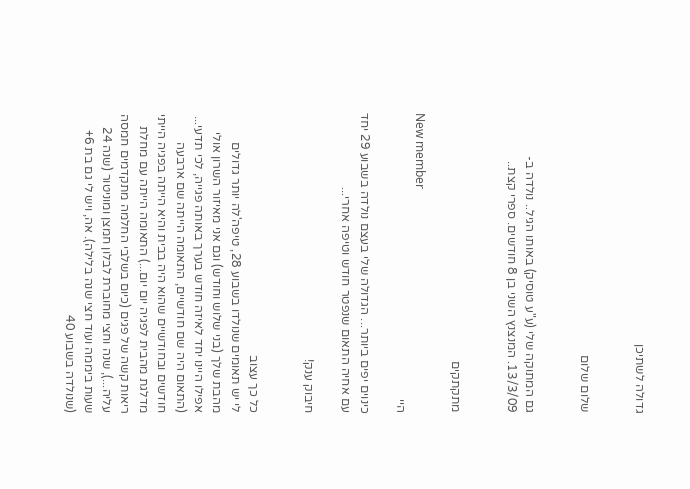גדולה לשתיכן


שלום שלום


גם המתוקה שלי (ע"ע טוסיק) באותו הגיל.. נולדה ב- 13/3/09. המנצנץ השני בן 8 חודשים. ספרי קצת..


מתקתקים

New member
היי

כינוים יפים ביותר... הגדולה שלי בעצם נולדה בשבוע 29 יחד עם אחיה התאום שנפטר חודש וטיפה אחרי...

חיבוק ענק!


כל כך עצוב
לי יש תאומים שנולדו בשבוע 28, טיפה'לה יותר גדולים מהבת שלך (בני שלוש וחודש) וגם אני מאיזור השרון אולי אפילו היינו יחד לאיזה חודש בערך באותה פגייה, לכי תדעי... (התאום היה שם חודשיים, התאומה הייתה שם ארבעה חודשים ובחודשיים שהוא היה בבית והיא הייתה בפגיה הייתי מדלגת מהבית לפגיה יום יום...) התאומה הייתה עם מחלת ריאות קשה של פגים (כיום בשלבי החלמה מתקדמים חמסה עליה...), שנה וחצי מחוברת לבלון חמצן ומוניטור (שנה 24 שעות ביממה ועוד חצי שנה בלילה). אה, ויש לי גם בת 6+ (שנולדה בשבוע 40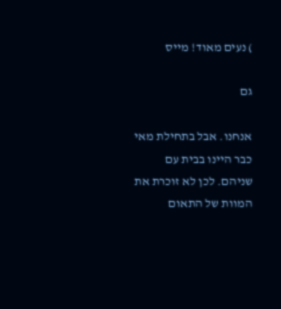) נעים מאוד! מייס

גם

אנחנו. אבל בתחילת מאי כבר היינו בבית עם שניהם. לכן לא זוכרת את המוות של התאום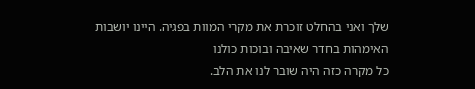שלך ואני בהחלט זוכרת את מקרי המוות בפגיה. היינו יושבות האימהות בחדר שאיבה ובוכות כולנו
כל מקרה כזה היה שובר לנו את הלב.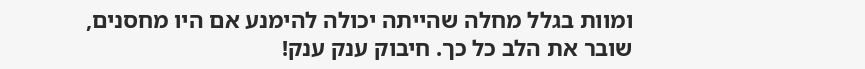ומוות בגלל מחלה שהייתה יכולה להימנע אם היו מחסנים, שובר את הלב כל כך. חיבוק ענק ענק!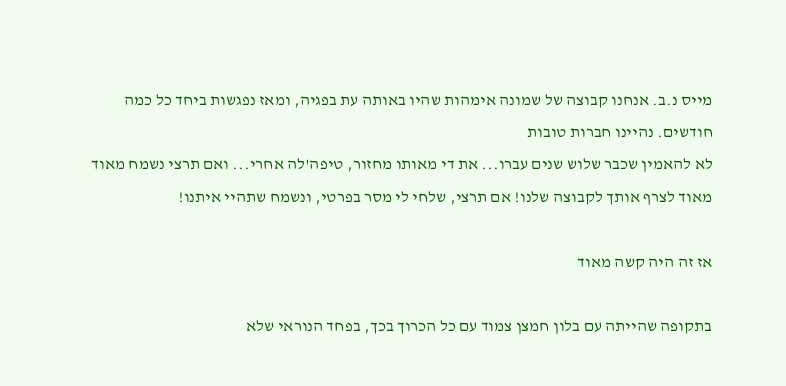מייס נ.ב. אנחנו קבוצה של שמונה אימהות שהיו באותה עת בפגיה, ומאז נפגשות ביחד כל כמה חודשים. נהיינו חברות טובות
לא להאמין שכבר שלוש שנים עברו... את די מאותו מחזור, טיפה'לה אחרי... ואם תרצי נשמח מאוד מאוד לצרף אותך לקבוצה שלנו! אם תרצי, שלחי לי מסר בפרטי, ונשמח שתהיי איתנו!

אז זה היה קשה מאוד

בתקופה שהייתה עם בלון חמצן צמוד עם כל הכרוך בכך, בפחד הנוראי שלא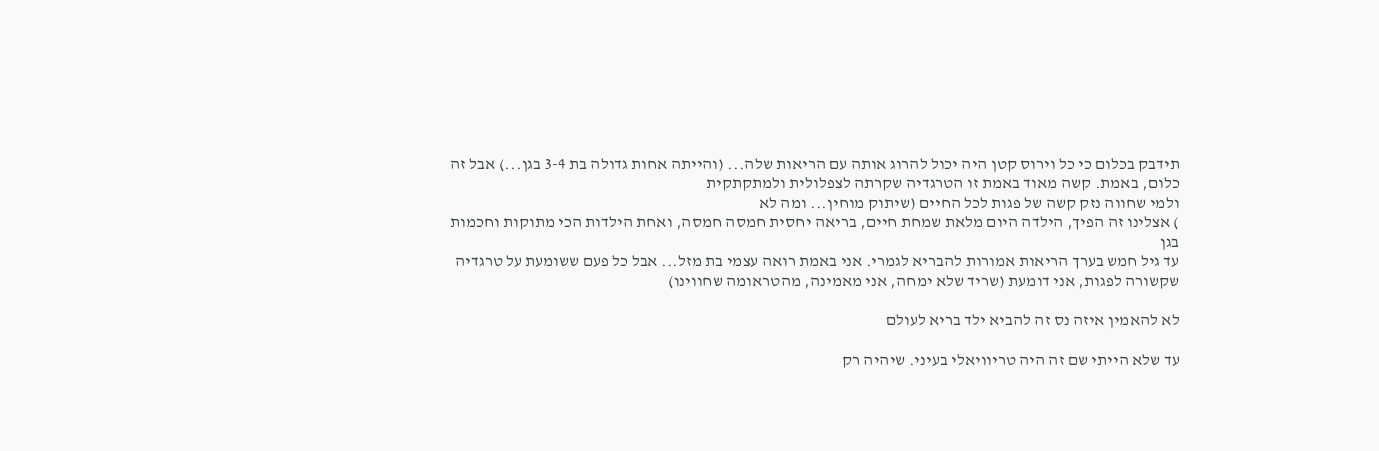תידבק בכלום כי כל וירוס קטן היה יכול להרוג אותה עם הריאות שלה... (והייתה אחות גדולה בת 3-4 בגן...) אבל זה כלום, באמת. קשה מאוד באמת זו הטרגדיה שקרתה לצפלולית ולמתקתקית
ולמי שחווה נזק קשה של פגות לכל החיים (שיתוק מוחין... ומה לא
) אצלינו זה הפיך, הילדה היום מלאת שמחת חיים, בריאה יחסית חמסה חמסה, ואחת הילדות הכי מתוקות וחכמות בגן
עד גיל חמש בערך הריאות אמורות להבריא לגמרי. אני באמת רואה עצמי בת מזל... אבל כל פעם ששומעת על טרגדיה שקשורה לפגות, אני דומעת (שריד שלא ימחה, אני מאמינה, מהטראומה שחווינו)

לא להאמין איזה נס זה להביא ילד בריא לעולם

עד שלא הייתי שם זה היה טריוויאלי בעיני. שיהיה רק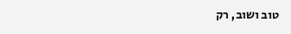טוב ושוב, רק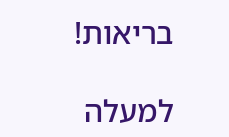בריאות!

למעלה